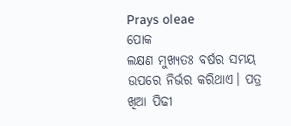Prays oleae
ପୋକ
ଲକ୍ଷଣ ମୁଖ୍ୟତଃ ବର୍ଷର ସମୟ ଉପରେ ନିର୍ଭର କରିଥାଏ। ପତ୍ର ଖିଆ ପିଢୀ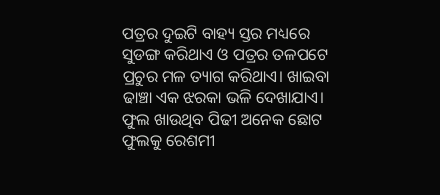ପତ୍ରର ଦୁଇଟି ବାହ୍ୟ ସ୍ତର ମଧ୍ୟରେ ସୁଡଙ୍ଗ କରିଥାଏ ଓ ପତ୍ରର ତଳପଟେ ପ୍ରଚୁର ମଳ ତ୍ୟାଗ କରିଥାଏ। ଖାଇବା ଢାଞ୍ଚା ଏକ ଝରକା ଭଳି ଦେଖାଯାଏ। ଫୁଲ ଖାଉଥିବ ପିଢୀ ଅନେକ ଛୋଟ ଫୁଲକୁ ରେଶମୀ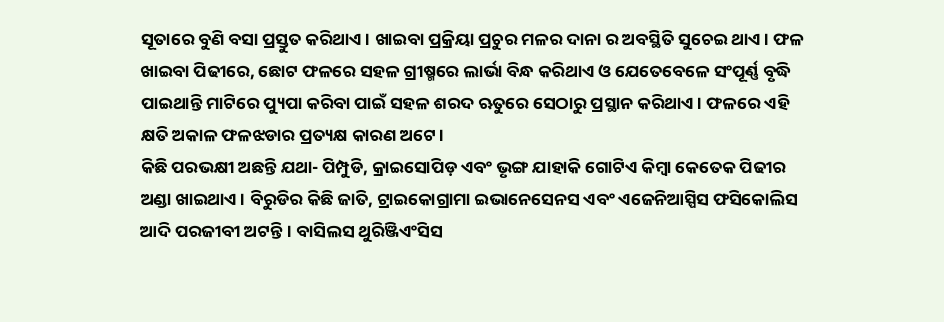ସୂତାରେ ବୁଣି ବସା ପ୍ରସ୍ତୁତ କରିଥାଏ। ଖାଇବା ପ୍ରକ୍ରିୟା ପ୍ରଚୁର ମଳର ଦାନା ର ଅବସ୍ଥିତି ସୁଚେଇ ଥାଏ। ଫଳ ଖାଇବା ପିଢୀରେ, ଛୋଟ ଫଳରେ ସହଳ ଗ୍ରୀଷ୍ମରେ ଲାର୍ଭା ବିନ୍ଧ କରିଥାଏ ଓ ଯେତେବେଳେ ସଂପୂର୍ଣ୍ଣ ବୃଦ୍ଧି ପାଇଥାନ୍ତି ମାଟିରେ ପ୍ୟୁପା କରିବା ପାଇଁ ସହଳ ଶରଦ ଋତୁରେ ସେଠାରୁ ପ୍ରସ୍ଥାନ କରିଥାଏ। ଫଳରେ ଏହି କ୍ଷତି ଅକାଳ ଫଳଝଡାର ପ୍ରତ୍ୟକ୍ଷ କାରଣ ଅଟେ।
କିଛି ପରଭକ୍ଷୀ ଅଛନ୍ତି ଯଥା- ପିମ୍ପୁଡି, କ୍ରାଇସୋପିଡ଼ ଏବଂ ଭୃଙ୍ଗ ଯାହାକି ଗୋଟିଏ କିମ୍ବା କେତେକ ପିଢୀର ଅଣ୍ଡା ଖାଇଥାଏ। ବିରୁଡିର କିଛି ଜାତି, ଟ୍ରାଇକୋଗ୍ରାମା ଇଭାନେସେନସ ଏବଂ ଏଜେନିଆସ୍ପିସ ଫସିକୋଲିସ ଆଦି ପରଜୀବୀ ଅଟନ୍ତି। ବାସିଲସ ଥୁରିଞ୍ଜିଏଂସିସ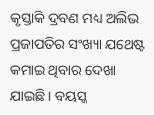କୃସ୍ତାକି ଦ୍ରବଣ ମଧ୍ୟ ଅଲିଭ ପ୍ରଜାପତିର ସଂଖ୍ୟା ଯଥେଷ୍ଟ କମାଇ ଥିବାର ଦେଖା ଯାଇଛି। ବୟସ୍କ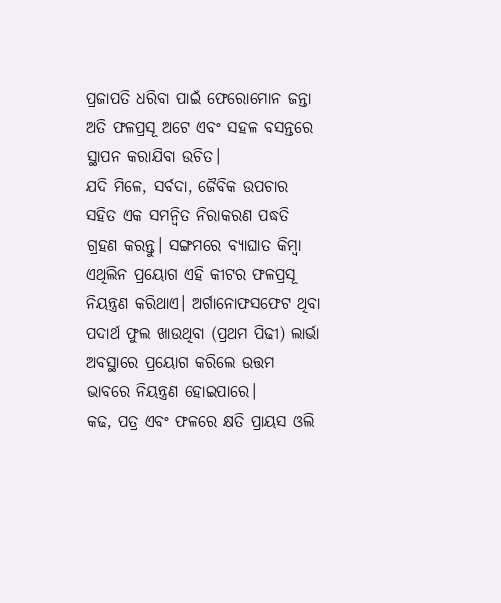ପ୍ରଜାପତି ଧରିବା ପାଇଁ ଫେରୋମୋନ ଜନ୍ତା ଅତି ଫଳପ୍ରସୂ ଅଟେ ଏବଂ ସହଳ ବସନ୍ତରେ ସ୍ଥାପନ କରାଯିବା ଉଚିତ।
ଯଦି ମିଳେ, ସର୍ବଦା, ଜୈବିକ ଉପଚାର ସହିତ ଏକ ସମନ୍ଵିତ ନିରାକରଣ ପଦ୍ଧତି ଗ୍ରହଣ କରନ୍ତୁ। ସଙ୍ଗମରେ ବ୍ୟାଘାତ କିମ୍ବା ଏଥିଲିନ ପ୍ରୟୋଗ ଏହି କୀଟର ଫଳପ୍ରସୂ ନିୟନ୍ତ୍ରଣ କରିଥାଏ। ଅର୍ଗାନୋଫସଫେଟ ଥିବା ପଦାର୍ଥ ଫୁଲ ଖାଉଥିବା (ପ୍ରଥମ ପିଢୀ) ଲାର୍ଭା ଅବସ୍ଥାରେ ପ୍ରୟୋଗ କରିଲେ ଉତ୍ତମ ଭାବରେ ନିୟନ୍ତ୍ରଣ ହୋଇପାରେ।
କଢ, ପତ୍ର ଏବଂ ଫଳରେ କ୍ଷତି ପ୍ରାୟସ ଓଲି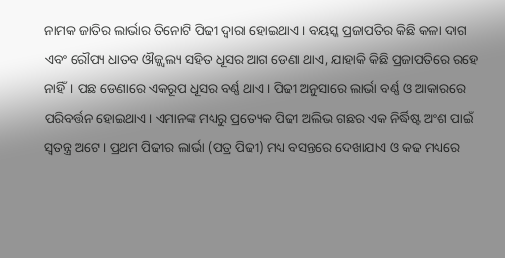ନାମକ ଜାତିର ଲାର୍ଭାର ତିନୋଟି ପିଢୀ ଦ୍ଵାରା ହୋଇଥାଏ। ବୟସ୍କ ପ୍ରଜାପତିର କିଛି କଳା ଦାଗ ଏବଂ ରୌପ୍ୟ ଧାତବ ଔଜ୍ଜ୍ଵଲ୍ୟ ସହିତ ଧୂସର ଆଗ ଡେଣା ଥାଏ, ଯାହାକି କିଛି ପ୍ରଜାପତିରେ ରହେ ନାହିଁ। ପଛ ଡେଣାରେ ଏକରୂପ ଧୂସର ବର୍ଣ୍ଣ ଥାଏ। ପିଢୀ ଅନୁସାରେ ଲାର୍ଭା ବର୍ଣ୍ଣ ଓ ଆକାରରେ ପରିବର୍ତ୍ତନ ହୋଇଥାଏ। ଏମାନଙ୍କ ମଧ୍ୟରୁ ପ୍ରତ୍ୟେକ ପିଢୀ ଅଲିଭ ଗଛର ଏକ ନିର୍ଦ୍ଧିଷ୍ଟ ଅଂଶ ପାଇଁ ସ୍ଵତନ୍ତ୍ର ଅଟେ। ପ୍ରଥମ ପିଢୀର ଲାର୍ଭା (ପତ୍ର ପିଢୀ) ମଧ୍ୟ ବସନ୍ତରେ ଦେଖାଯାଏ ଓ କଢ ମଧ୍ୟରେ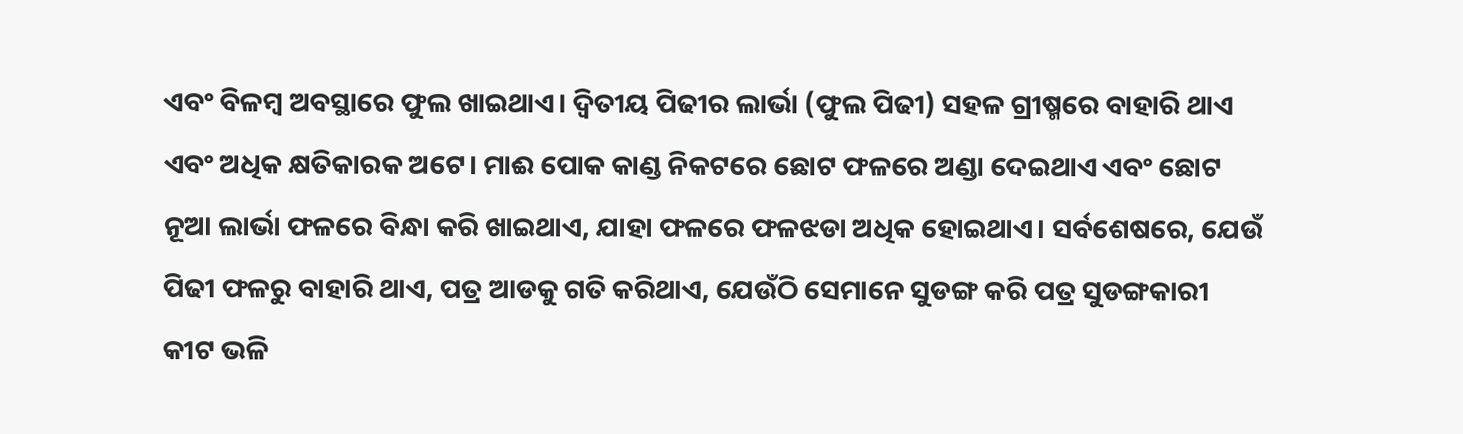ଏବଂ ବିଳମ୍ବ ଅବସ୍ଥାରେ ଫୁଲ ଖାଇଥାଏ। ଦ୍ଵିତୀୟ ପିଢୀର ଲାର୍ଭା (ଫୁଲ ପିଢୀ) ସହଳ ଗ୍ରୀଷ୍ମରେ ବାହାରି ଥାଏ ଏବଂ ଅଧିକ କ୍ଷତିକାରକ ଅଟେ। ମାଈ ପୋକ କାଣ୍ଡ ନିକଟରେ ଛୋଟ ଫଳରେ ଅଣ୍ଡା ଦେଇଥାଏ ଏବଂ ଛୋଟ ନୂଆ ଲାର୍ଭା ଫଳରେ ବିନ୍ଧା କରି ଖାଇଥାଏ, ଯାହା ଫଳରେ ଫଳଝଡା ଅଧିକ ହୋଇଥାଏ। ସର୍ବଶେଷରେ, ଯେଉଁ ପିଢୀ ଫଳରୁ ବାହାରି ଥାଏ, ପତ୍ର ଆଡକୁ ଗତି କରିଥାଏ, ଯେଉଁଠି ସେମାନେ ସୁଡଙ୍ଗ କରି ପତ୍ର ସୁଡଙ୍ଗକାରୀ କୀଟ ଭଳି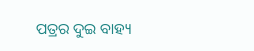ପତ୍ରର ଦୁଇ ବାହ୍ୟ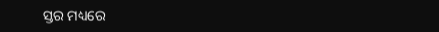ସ୍ତର ମଧ୍ୟରେ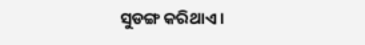ସୁଡଙ୍ଗ କରିଥାଏ।